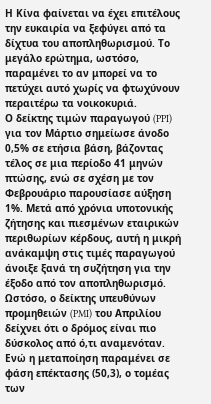Η Κίνα φαίνεται να έχει επιτέλους την ευκαιρία να ξεφύγει από τα δίχτυα του αποπληθωρισμού. Το μεγάλο ερώτημα, ωστόσο, παραμένει το αν μπορεί να το πετύχει αυτό χωρίς να φτωχύνουν περαιτέρω τα νοικοκυριά.
Ο δείκτης τιμών παραγωγού (PPI) για τον Μάρτιο σημείωσε άνοδο 0,5% σε ετήσια βάση, βάζοντας τέλος σε μια περίοδο 41 μηνών πτώσης, ενώ σε σχέση με τον Φεβρουάριο παρουσίασε αύξηση 1%. Μετά από χρόνια υποτονικής ζήτησης και πιεσμένων εταιρικών περιθωρίων κέρδους, αυτή η μικρή ανάκαμψη στις τιμές παραγωγού άνοιξε ξανά τη συζήτηση για την έξοδο από τον αποπληθωρισμό.
Ωστόσο, ο δείκτης υπευθύνων προμηθειών (PMI) του Απριλίου δείχνει ότι ο δρόμος είναι πιο δύσκολος από ό,τι αναμενόταν. Ενώ η μεταποίηση παραμένει σε φάση επέκτασης (50,3), ο τομέας των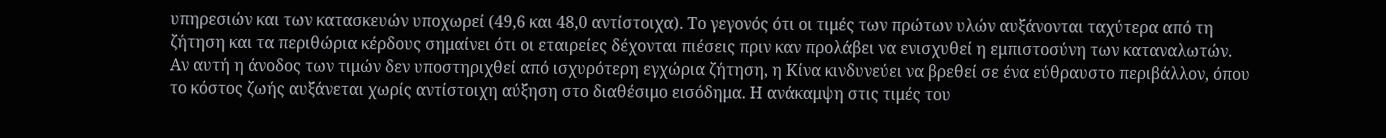υπηρεσιών και των κατασκευών υποχωρεί (49,6 και 48,0 αντίστοιχα). Το γεγονός ότι οι τιμές των πρώτων υλών αυξάνονται ταχύτερα από τη ζήτηση και τα περιθώρια κέρδους σημαίνει ότι οι εταιρείες δέχονται πιέσεις πριν καν προλάβει να ενισχυθεί η εμπιστοσύνη των καταναλωτών.
Αν αυτή η άνοδος των τιμών δεν υποστηριχθεί από ισχυρότερη εγχώρια ζήτηση, η Κίνα κινδυνεύει να βρεθεί σε ένα εύθραυστο περιβάλλον, όπου το κόστος ζωής αυξάνεται χωρίς αντίστοιχη αύξηση στο διαθέσιμο εισόδημα. Η ανάκαμψη στις τιμές του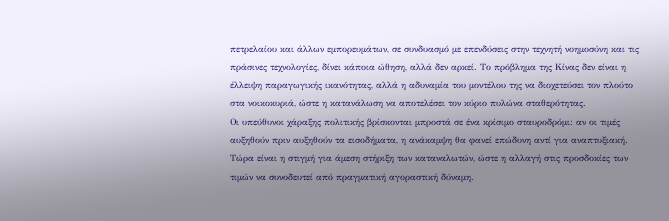πετρελαίου και άλλων εμπορευμάτων, σε συνδυασμό με επενδύσεις στην τεχνητή νοημοσύνη και τις πράσινες τεχνολογίες, δίνει κάποια ώθηση, αλλά δεν αρκεί. Το πρόβλημα της Κίνας δεν είναι η έλλειψη παραγωγικής ικανότητας, αλλά η αδυναμία του μοντέλου της να διοχετεύσει τον πλούτο στα νοικοκυριά, ώστε η κατανάλωση να αποτελέσει τον κύριο πυλώνα σταθερότητας.
Οι υπεύθυνοι χάραξης πολιτικής βρίσκονται μπροστά σε ένα κρίσιμο σταυροδρόμι: αν οι τιμές αυξηθούν πριν αυξηθούν τα εισοδήματα, η ανάκαμψη θα φανεί επώδυνη αντί για αναπτυξιακή. Τώρα είναι η στιγμή για άμεση στήριξη των καταναλωτών, ώστε η αλλαγή στις προσδοκίες των τιμών να συνοδευτεί από πραγματική αγοραστική δύναμη.